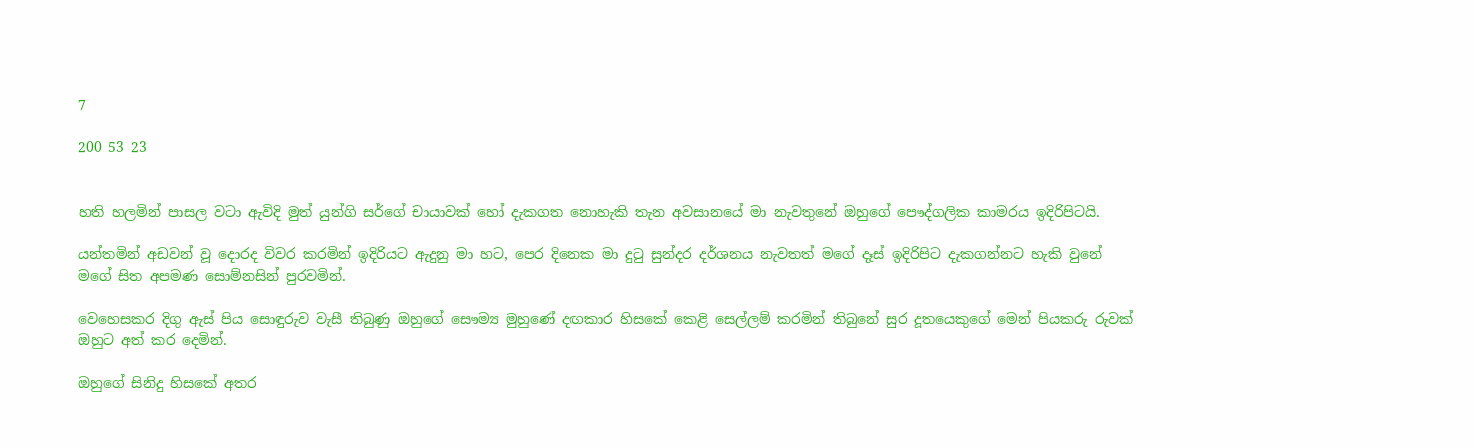7

200 53 23


හති හලමින් පාසල වටා ඇවිදි මුත් යුන්ගි සර්ගේ චායාවක් හෝ දැකගත නොහැකි තැන අවසානයේ මා නැවතුනේ ඔහුගේ පෞද්ගලික කාමරය ඉදිරිපිටයි.

යන්තමින් අඩවන් වූ දොරද විවර කරමින් ඉදිරියට ඇදුනු මා හට, පෙර දිනෙක මා දුටු සුන්දර දර්ශනය නැවතත් මගේ දෑස් ඉදිරිපිට දැකගන්නට හැකි වුනේ මගේ සිත අපමණ සොම්නසින් පුරවමින්.

වෙහෙසකර දිගු ඇස් පිය සොඳුරුව වැසී තිබුණු ඔහුගේ සෞම්‍ය මුහුණේ දඟකාර හිසකේ කෙළි සෙල්ලම් කරමින් තිබුනේ සුර දූතයෙකුගේ මෙන් පියකරු රුවක් ඔහුට අත් කර දෙමින්.

ඔහුගේ සිනිදු හිසකේ අතර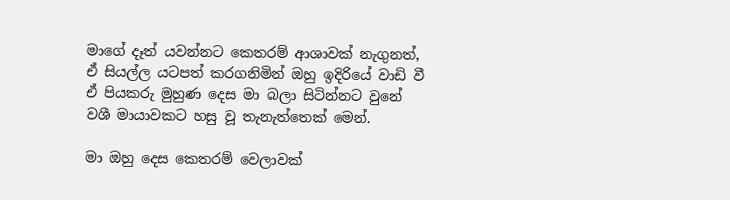මාගේ දෑත් යවන්නට කෙතරම් ආශාවක් නැගුනත්, ඒ සියල්ල යටපත් කරගනිමින් ඔහු ඉදිරියේ වාඩි වී ඒ පියකරු මුහුණ දෙස මා බලා සිටින්නට වුනේ වශී මායාවකට හසු වූ තැනැත්තෙක් මෙන්.

මා ඔහු දෙස කෙතරම් වෙලාවක්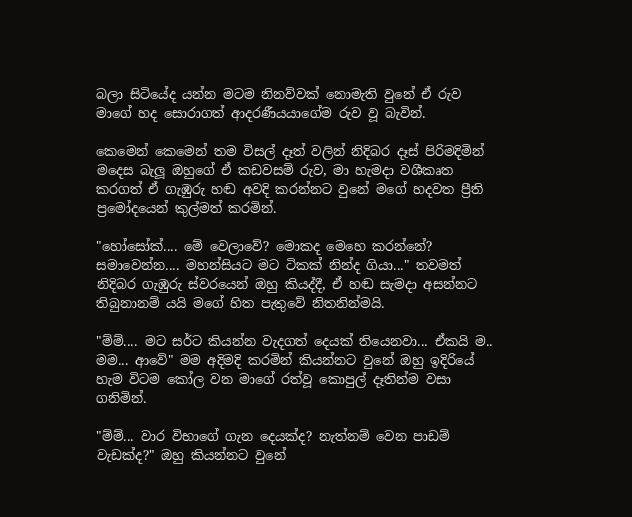බලා සිටියේද යන්න මටම නිනව්වක් නොමැති වුනේ ඒ රුව මාගේ හද සොරාගත් ආදරණීයයාගේම රුව වූ බැවින්.

කෙමෙන් කෙමෙන් තම විසල් දෑත් වලින් නිදිබර දෑස් පිරිමදිමින් මදෙස බැලූ ඔහුගේ ඒ කඩවසම් රුව, මා හැමදා වශීකෘත කරගත් ඒ ගැඹුරු හඬ අවදි කරන්නට වුනේ මගේ හදවත ප්‍රීති ප්‍රමෝදයෙන් කුල්මත් කරමින්.

"හෝසෝක්.... මේ වෙලාවේ? මොකද මෙහෙ කරන්නේ? සමාවෙන්න.... මහන්සියට මට ටිකක් නින්ද ගියා..." තවමත් නිදිබර ගැඹුරු ස්වරයෙන් ඔහු කියද්දී, ඒ හඬ සැමදා අසන්නට තිබුනානම් යයි මගේ හිත පැතුවේ නිතනින්මයි.

"ම්ම්.... මට සර්ට කියන්න වැදගත් දෙයක් තියෙනවා... ඒකයි ම.. මම... ආවේ" මම අදිමදි කරමින් කියන්නට වුනේ ඔහු ඉදිරියේ හැම විටම කෝල වන මාගේ රත්වූ කොපුල් දෑතින්ම වසා ගනිමින්.

"ම්ම්... වාර විභාගේ ගැන දෙයක්ද? නැත්නම් වෙන පාඩම් වැඩක්ද?" ඔහු කියන්නට වුනේ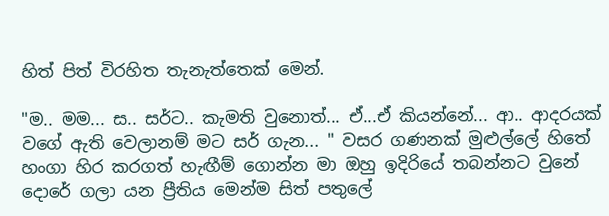හිත් පිත් විරහිත තැනැත්තෙක් මෙන්.

"ම.. මම... ස.. සර්ට.. කැමති වුනොත්... ඒ...ඒ කියන්නේ... ආ.. ආදරයක් වගේ ඇති වෙලානම් මට සර් ගැන... " වසර ගණනක් මුළුල්ලේ හිතේ හංගා හිර කරගත් හැඟීම් ගොන්න මා ඔහු ඉදිරියේ තබන්නට වුනේ දොරේ ගලා යන ප්‍රීතිය මෙන්ම සිත් පතුලේ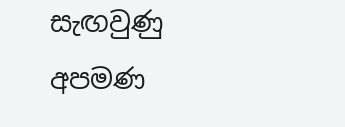සැඟවුණු අපමණ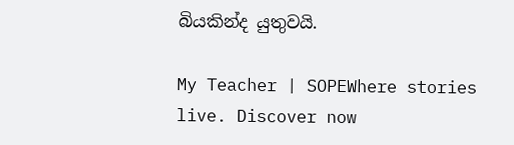බියකින්ද යුතුවයි.

My Teacher | SOPEWhere stories live. Discover now